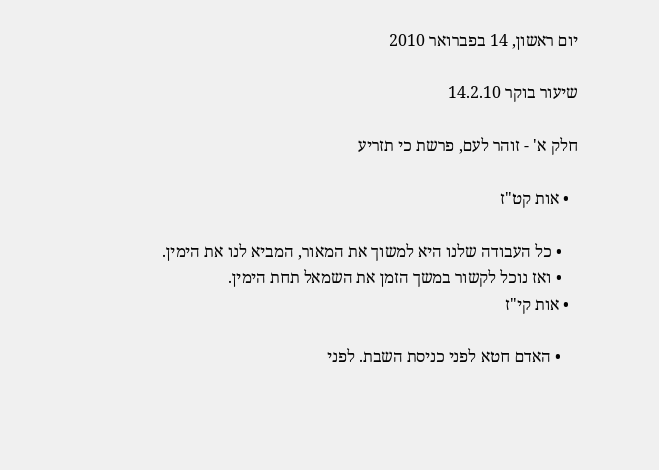יום ראשון, 14 בפברואר 2010

שיעור בוקר 14.2.10

חלק א' - זוהר לעם, פרשת כי תזריע

  • אות קט"ז

    • כל העבודה שלנו היא למשוך את המאור, המביא לנו את הימין.
    • ואז נוכל לקשור במשך הזמן את השמאל תחת הימין.
  • אות קי"ז

    • האדם חטא לפני כניסת השבת. לפני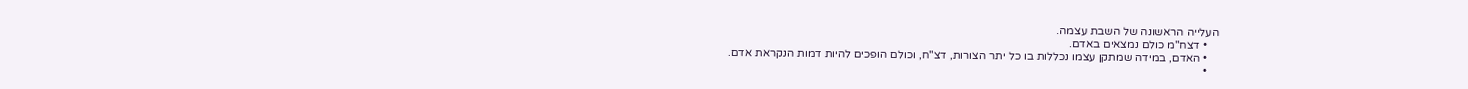העלייה הראשונה של השבת עצמה.
    • דצח"מ כולם נמצאים באדם.
    • האדם, במידה שמתקן עצמו נכללות בו כל יתר הצורות, דצ"ח, וכולם הופכים להיות דמות הנקראת אדם.
    •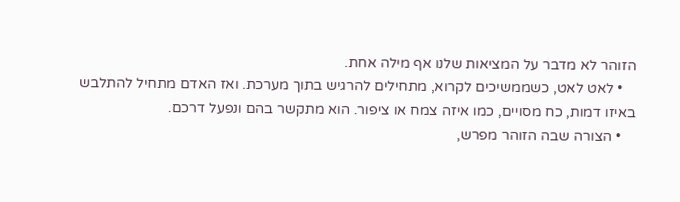הזוהר לא מדבר על המציאות שלנו אף מילה אחת.
    • לאט לאט, כשממשיכים לקרוא, מתחילים להרגיש בתוך מערכת. ואז האדם מתחיל להתלבש באיזו דמות, כח מסויים, כמו איזה צמח או ציפור. הוא מתקשר בהם ונפעל דרכם.
    • הצורה שבה הזוהר מפרש,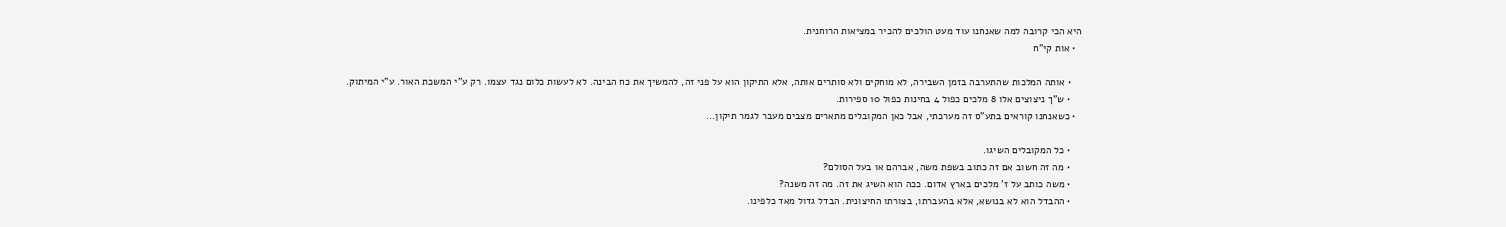היא הכי קרובה למה שאנחנו עוד מעט הולכים להכיר במציאות הרוחנית.
  • אות קי"ח

    • אותה המלכות שהתערבה בזמן השבירה, לא מוחקים ולא סותרים אותה, אלא התיקון הוא על פני זה, להמשיך את כח הבינה. לא לעשות כלום נגד עצמו. רק ע"י המשכת האור. ע"י המיתוק.
    • ש"ך ניצוצים אלו 8 מלכים כפול 4 בחינות כפול 10 ספירות.
  • כשאנחנו קוראים בתע"ס זה מערכתי, אבל כאן המקובלים מתארים מצבים מעבר לגמר תיקון...

    • כל המקובלים השיגו.
    • מה זה חשוב אם זה כתוב בשפת משה, אברהם או בעל הסולם?
    • משה כותב על ז' מלכים בארץ אדום. ככה הוא השיג את זה. מה זה משנה?
    • ההבדל הוא לא בנושא, אלא בהעברתו, בצורתו החיצונית. הבדל גדול מאד כלפינו.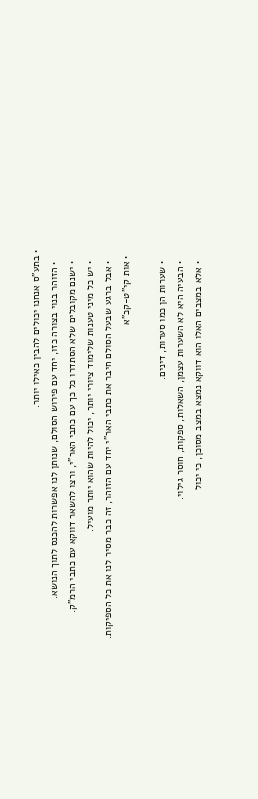• בתע"ס אנחנו יכולים להבין כאילו יותר.
    • הזוהר בנוי בצורה כזו, יחד עם פירוש הסולם, שנותן לנו אפשרות להכנס לתוך הנושא.
    • ישנם מקובלים שלא הסתדרו כל כך עם כתבי האר"י, ורצו להשאר דווקא עם כתבי הרמ"ק.
    • יש כל מיני טענות שלימוד ציורי יותר, יכול להיות שהוא יותר מועיל.
    • אבל ברגע שבעל הסולם חיבר את כתבי האר"י יחד עם הזוהר, זה כבר מסיר לנו את כל הספיקות.
  • אות קי"ט-קכ"א

    • שערות הן כמו סערות, דינים.
    • הבעיה היא לא השערות עצמן, השאלות, ספקות, חוסר גילוי.
    • אלא במצבים האלו הוא דווקא נמצא במצב מסוכן, כי יכול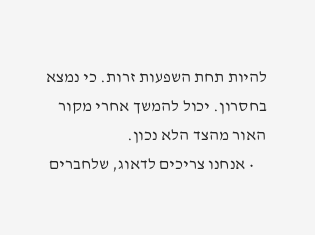להיות תחת השפעות זרות. כי נמצא בחסרון. יכול להמשך אחרי מקור האור מהצד הלא נכון.
    • אנחנו צריכים לדאוג, שלחברים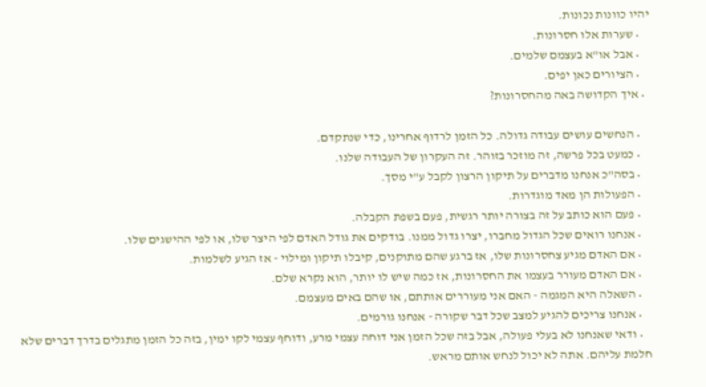יהיו כוונות נכונות.
    • שערות אלו חסרונות.
    • אבל או"א בעצמם שלמים.
    • הציורים כאן יפים.
  • איך הקדושה באה מהחסרונות?

    • הנחשים עושים עבודה גדולה. כל הזמן לרדוף אחרינו, כדי שנתקדם.
    • כמעט בכל פרשה, זה מוזכר בזוהר. זה העקרון של העבודה שלנו.
    • בסה"כ אנחנו מדברים על תיקון הרצון לקבל ע"י מסך.
    • הפעולות הן מאד מוגדרות.
    • פעם הוא כותב על זה בצורה יותר רגשית, פעם בשפת הקבלה.
    • אנחנו רואים שכל הגדול מחברו, יצרו גדול ממנו. בודקים את גודל האדם לפי היצר שלו, או לפי ההישגים שלו.
    • אם האדם מגיע צחסרונות שלו, אז ברגע שהם מתוקנים, קיבלו תיקון ומילוי - אז הגיע לשלמות.
    • אם האדם מעורר בעצמו את החסרונות, אז כמה שיש לו יותר, הוא נקרא שלם.
    • השאלה היא המגמה - האם אני מעוררים אותתם, או שהם באים מעצמם.
    • אנחנו צריכים להגיע למצב שכל דבר שקורה - אנחנו גורמים.
    • ודאי שאנחנו לא בעלי פעולה, אבל בזה שכל הזמן אני דוחה עצמי מרע, ודוחף עצמי לקו ימין, בזה כל הזמן מתגלים בדרך דברים שלא חלמת עליהם. אתה לא יכול לנחש אותם מראש.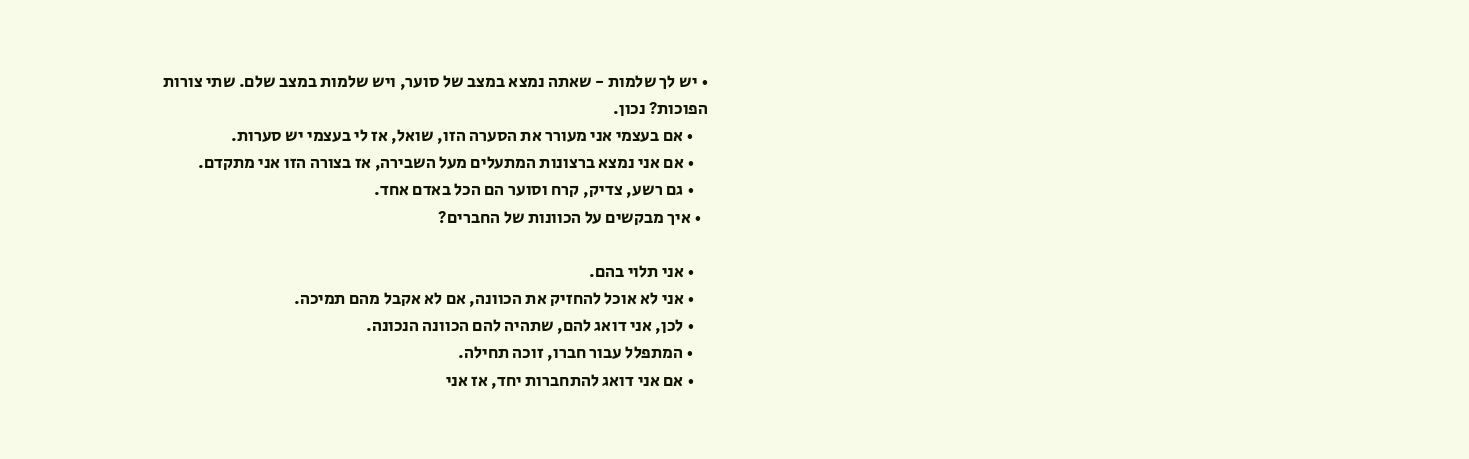• יש לך שלמות - שאתה נמצא במצב של סוער, ויש שלמות במצב שלם. שתי צורות הפוכות? נכון.
    • אם בעצמי אני מעורר את הסערה הזו, שואל, אז לי בעצמי יש סערות.
    • אם אני נמצא ברצונות המתעלים מעל השבירה, אז בצורה הזו אני מתקדם.
    • גם רשע, צדיק, קרח וסוער הם הכל באדם אחד.
  • איך מבקשים על הכוונות של החברים?

    • אני תלוי בהם.
    • אני לא אוכל להחזיק את הכוונה, אם לא אקבל מהם תמיכה.
    • לכן, אני דואג להם, שתהיה להם הכוונה הנכונה.
    • המתפלל עבור חברו, זוכה תחילה.
    • אם אני דואג להתחברות יחד, אז אני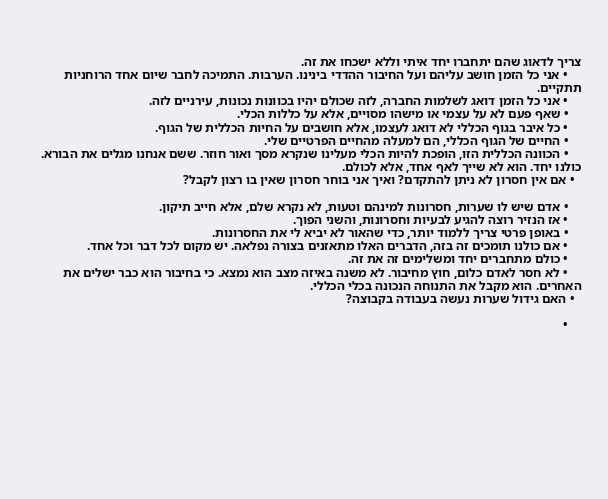צריך לדאוג שהם יתחברו יחד איתי וללא ישכחו את זה.
    • אני כל הזמן חושב עליהם ועל החיבור ההדדי בינינו. הערבות. התמיכה לחבר שיום אחד הרוחניות תתקיים.
    • אני כל הזמן דואג לשלמות החברה, לזה שכולם יהיו בכוונות נכונות, עירניים לזה.
    • שאף פעם לא על עצמי או מישהו מסויים, אלא על כללות הכלי.
    • כל איבר בגוף הכללי לא דואג לעצמו, אלא חושבים על החיות הכללית של הגוף.
    • החיים של הגוף הכללי, הם למעלה מהחיים הפרטיים שלי.
    • הכוונה הכללית הזו, הופכת להיות הכלי מעלינו שנקרא מסך ואור חוזר. ששם אנחנו מגלים את הבורא. כולנו יחד. הוא לא שייך לאף אחד, אלא לכולם.
  • אם אין חסרון לא ניתן להתקדם? ואיך אני בוחר חסרון שאין בו רצון לקבל?

    • אדם שיש לו שערות, חסרונות למינהם וטעות, לא נקרא שלם, אלא חייב תיקון.
    • אז הנזיר רוצה להגיע לבעיות וחסרונות, והשני הפוך.
    • באופן פרטי צריך ללמוד יותר, כדי שהאור לא יביא לי את החסרונות.
    • אם כולנו תומכים זה בזה, הדברים האלו מתאזנים בצורה נפלאה. יש מקום לכל דבר וכל אחד.
    • כולם מתחברים יחד ומשלימים זה את זה.
    • לא חסר לאדם כלום, חוץ מחיבור. לא משנה באיזה מצב הוא נמצא. כי בחיבור הוא כבר ישלים את האחרים. הוא מקבל את התנוחה הנכונה בכלי הכללי.
  • האם גידול שערות נעשה בעבודה בקבוצה?

    •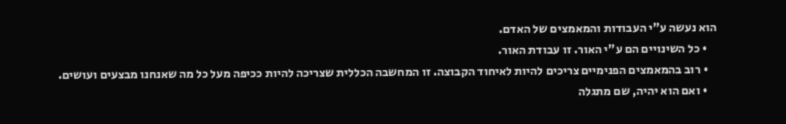הוא נעשה ע"י העבודות והמאמצים של האדם.
    • כל השינויים הם ע"י האור. זו עבודת האור.
    • רוב בהמאמצים הפנימיים צריכים להיות לאיחוד הקבוצה. זו המחשבה הכללית שצריכה להיות ככיפה מעל כל מה שאנחנו מבצעים ועושים.
    • ואם הוא יהיה, שם מתגלה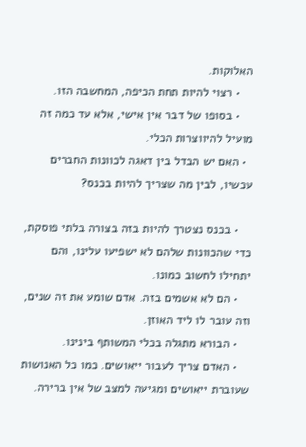האלוקות.
    • רצוי להיות תחת הכיפה, המחשבה הזו.
    • בסופו של דבר אין אישי, אלא עד כמה זה מועיל להיווצרות הכלי.
  • האם יש הבדל בין דאגה לכוונות החברים עכשיו, לבין מה שצריך להיות בכנס?

    • בכנס נצטרך להיות בזה בצורה בלתי פוסקת, כדי שהכוונות שלהם לא ישפיעו עלינו, והם יתחילו לחשוב כמונו.
    • הם לא אשמים בזה. אדם שומע את זה שנים, וזה עובר לו ליד האוזן.
    • הבורא מתגלה בכלי המשותף בינינו.
    • האדם צריך לעבור ייאושים. כמו כל האנושות שעוברת ייאושים ומגיעה למצב של אין ברירה.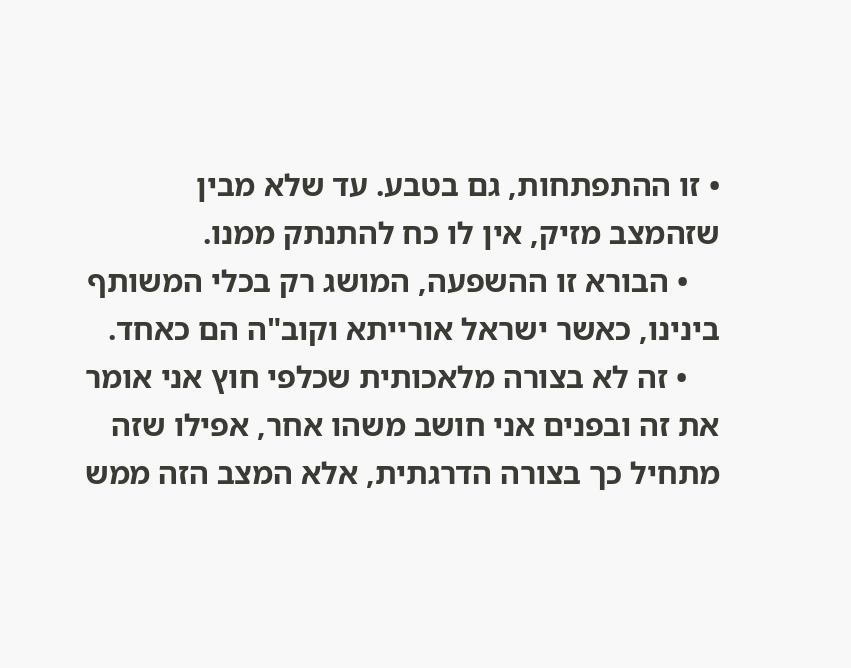• זו ההתפתחות, גם בטבע. עד שלא מבין שזהמצב מזיק, אין לו כח להתנתק ממנו.
    • הבורא זו ההשפעה, המושג רק בכלי המשותף בינינו, כאשר ישראל אורייתא וקוב"ה הם כאחד.
    • זה לא בצורה מלאכותית שכלפי חוץ אני אומר את זה ובפנים אני חושב משהו אחר, אפילו שזה מתחיל כך בצורה הדרגתית, אלא המצב הזה ממש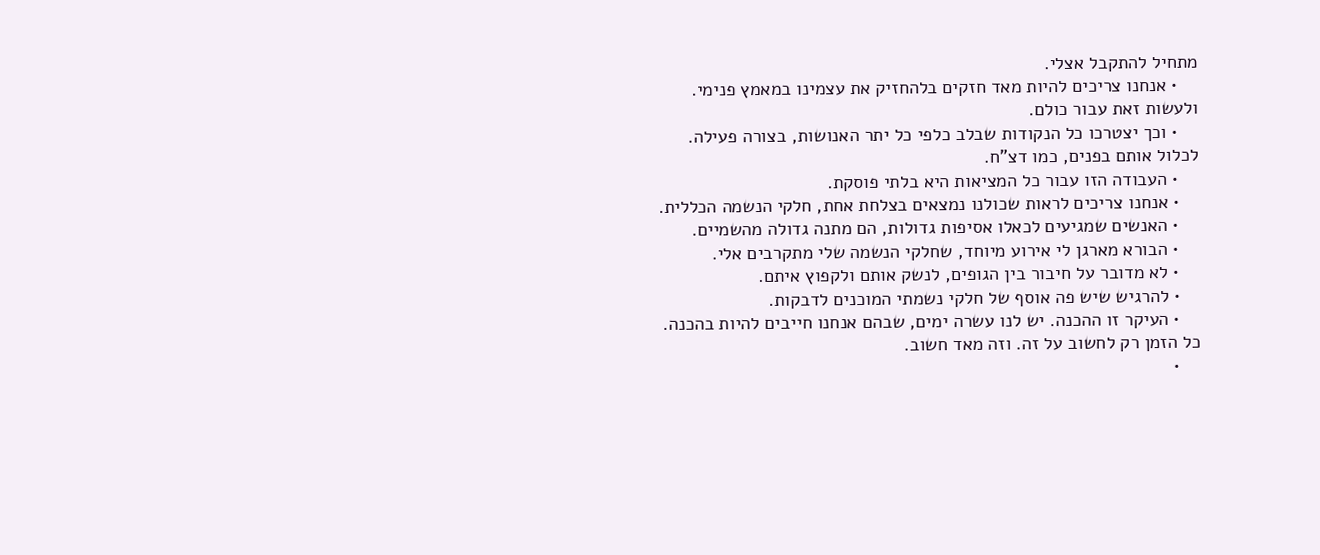מתחיל להתקבל אצלי.
    • אנחנו צריכים להיות מאד חזקים בלהחזיק את עצמינו במאמץ פנימי. ולעשות זאת עבור כולם.
    • וכך יצטרכו כל הנקודות שבלב כלפי כל יתר האנושות, בצורה פעילה. לכלול אותם בפנים, כמו דצ"ח.
    • העבודה הזו עבור כל המציאות היא בלתי פוסקת.
    • אנחנו צריכים לראות שכולנו נמצאים בצלחת אחת, חלקי הנשמה הכללית.
    • האנשים שמגיעים לכאלו אסיפות גדולות, הם מתנה גדולה מהשמיים.
    • הבורא מארגן לי אירוע מיוחד, שחלקי הנשמה שלי מתקרבים אלי.
    • לא מדובר על חיבור בין הגופים, לנשק אותם ולקפוץ איתם.
    • להרגיש שיש פה אוסף של חלקי נשמתי המוכנים לדבקות.
    • העיקר זו ההכנה. יש לנו עשרה ימים, שבהם אנחנו חייבים להיות בהכנה. כל הזמן רק לחשוב על זה. וזה מאד חשוב.
    •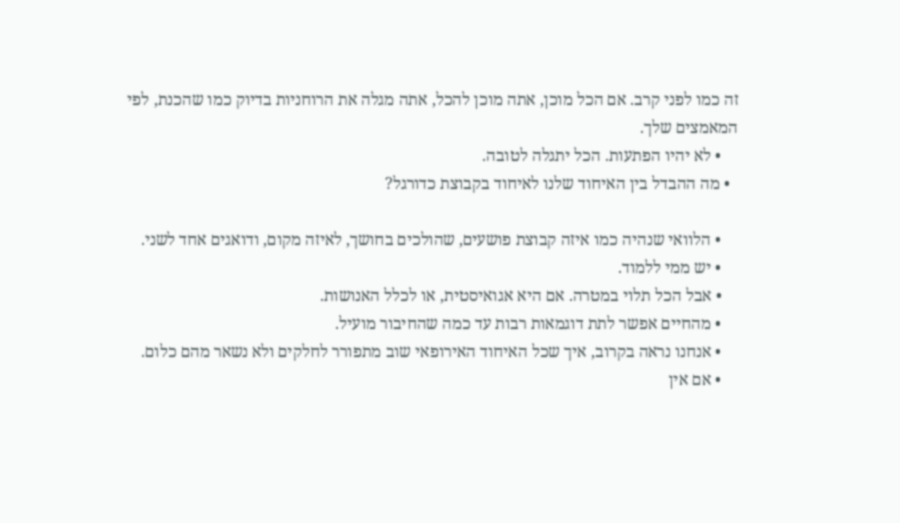זה כמו לפני קרב. אם הכל מוכן, אתה מוכן להכל, אתה מגלה את הרוחניות בדיוק כמו שהכנת, לפי המאמצים שלך.
    • לא יהיו הפתעות. הכל יתגלה לטובה.
  • מה ההבדל בין האיחוד שלנו לאיחוד בקבוצת כדורגל?

    • הלוואי שנהיה כמו איזה קבוצת פושעים, שהולכים בחושך, לאיזה מקום, ודואגים אחד לשני.
    • יש ממי ללמוד.
    • אבל הכל תלוי במטרה. אם היא אגואיסטית, או לכלל האנושות.
    • מהחיים אפשר לתת דוגמאות רבות עד כמה שהחיבור מועיל.
    • אנחנו נראה בקרוב, איך שכל האיחוד האירופאי שוב מתפורר לחלקים ולא נשאר מהם כלום.
    • אם אין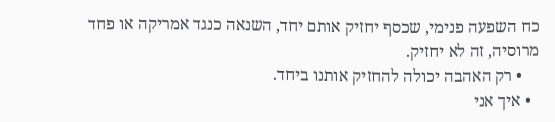כח השפעה פנימי, שכסף יחזיק אותם יחד, השנאה כנגד אמריקה או פחד מרוסיה, זה לא יחזיק.
    • רק האהבה יכולה להחזיק אותנו ביחד.
  • איך אני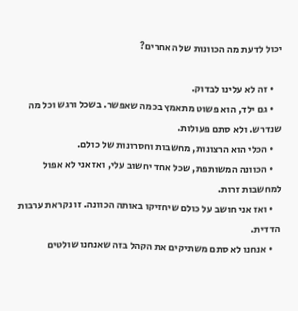יכול לדעת מה הכוונות של האחרים?

    • זה לא עלינו לבדוק.
    • גם ילד, הוא פשוט מתאמץ בכמה שאפשר. בשכל ורגש וכל מה שנדרש. ולא סתם פעולות.
    • הכלי הוא הרצונות, מחשבות וחסרונות של כולם.
    • הכוונה המשותפת, שכל אחד יחשוב עלי, ואז אני לא אפול למחשבות זרות.
    • ואז אני חושב על כולם שיחזיקו באותה הכוונה. זו נקראת ערבות הדדית.
    • אנחנו לא סתם משתיקים את הקהל בזה שאנחנו שולטים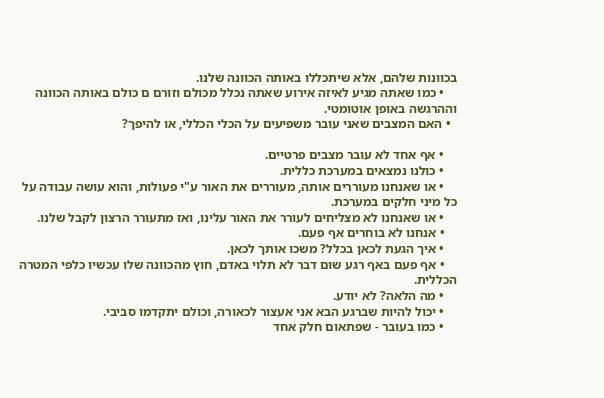בכוונות שלהם, אלא שיתכללו באותה הכוונה שלנו.
    • כמו שאתה מגיע לאיזה אירוע שאתה נכלל מכולם וזורם ם כולם באותה הכוונה וההרגשה באופן אוטומטי.
  • האם המצבים שאני עובר משפיעים על הכלי הכללי, או להיפך?

    • אף אחד לא עובר מצבים פרטיים.
    • כולנו נמצאים במערכת כללית.
    • או שאנחנו מעוררים אותה, מעוררים את האור ע"י פעולות, והוא עושה עבודה על כל מיני חלקים במערכת.
    • או שאנחנו לא מצליחים לעורר את האור עלינו, ואז מתעורר הרצון לקבל שלנו.
    • אנחנו לא בוחרים אף פעם.
    • איך הגעת לכאן בכלל? משכו אותך לכאן.
    • אף פעם באף רגע שום דבר לא תלוי באדם, חוץ מהכוונה שלו עכשיו כלפי המטרה הכללית.
    • מה הלאה? לא יודע.
    • יכול להיות שברגע הבא אני אעצור לכאורה, וכולם יתקדמו סביבי.
    • כמו בעובר - שפתאום חלק אחד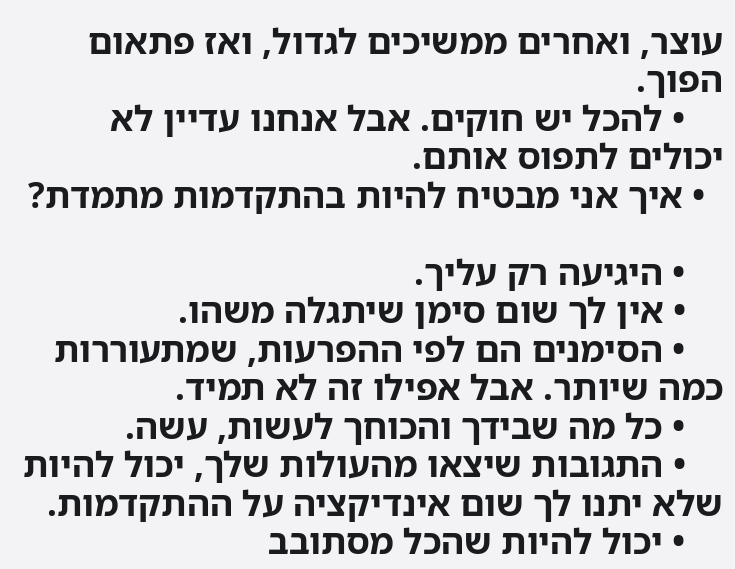עוצר, ואחרים ממשיכים לגדול, ואז פתאום הפוך.
    • להכל יש חוקים. אבל אנחנו עדיין לא יכולים לתפוס אותם.
  • איך אני מבטיח להיות בהתקדמות מתמדת?

    • היגיעה רק עליך.
    • אין לך שום סימן שיתגלה משהו.
    • הסימנים הם לפי ההפרעות, שמתעוררות כמה שיותר. אבל אפילו זה לא תמיד.
    • כל מה שבידך והכוחך לעשות, עשה.
    • התגובות שיצאו מהעולות שלך, יכול להיות שלא יתנו לך שום אינדיקציה על ההתקדמות.
    • יכול להיות שהכל מסתובב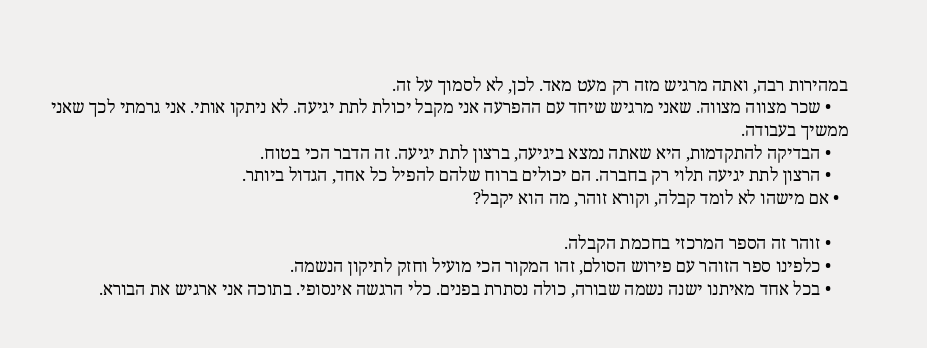במהירות רבה, ואתה מרגיש מזה רק מעט מאד. לכן, לא לסמוך על זה.
    • שכר מצווה מצווה. שאני מרגיש שיחד עם ההפרעה אני מקבל יכולת לתת יגיעה. לא ניתקו אותי. אני גרמתי לכך שאני ממשיך בעבודה.
    • הבדיקה להתקדמות, היא שאתה נמצא ביגיעה, ברצון לתת יגיעה. זה הדבר הכי בטוח.
    • הרצון לתת יגיעה תלוי רק בחברה. הם יכולים ברוח שלהם להפיל כל אחד, הגדול ביותר.
  • אם מישהו לא לומד קבלה, וקורא זוהר, מה הוא יקבל?

    • זוהר זה הספר המרכזי בחכמת הקבלה.
    • כלפינו ספר הזוהר עם פירוש הסולם, זהו המקור הכי מועיל וחזק לתיקון הנשמה.
    • בכל אחד מאיתנו ישנה נשמה שבורה, כולה נסתרת בפנים. כלי הרגשה אינסופי. בתוכה אני ארגיש את הבורא.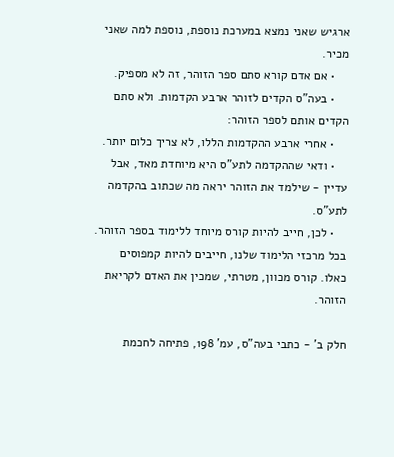ארגיש שאני נמצא במערכת נוספת, נוספת למה שאני מכיר.
    • אם אדם קורא סתם ספר הזוהר, זה לא מספיק.
    • בעה"ס הקדים לזוהר ארבע הקדמות. ולא סתם הקדים אותם לספר הזוהר:
    • אחרי ארבע ההקדמות הללו, לא צריך כלום יותר.
    • ודאי שההקדמה לתע"ס היא מיוחדת מאד, אבל עדיין - שילמד את הזוהר יראה מה שכתוב בהקדמה לתע"ס.
    • לכן, חייב להיות קורס מיוחד ללימוד בספר הזוהר. בכל מרכזי הלימוד שלנו, חייבים להיות קמפוסים כאלו. קורס מכוון, מטרתי, שמכין את האדם לקריאת הזוהר.

חלק ב' - כתבי בעה"ס, עמ' 198, פתיחה לחכמת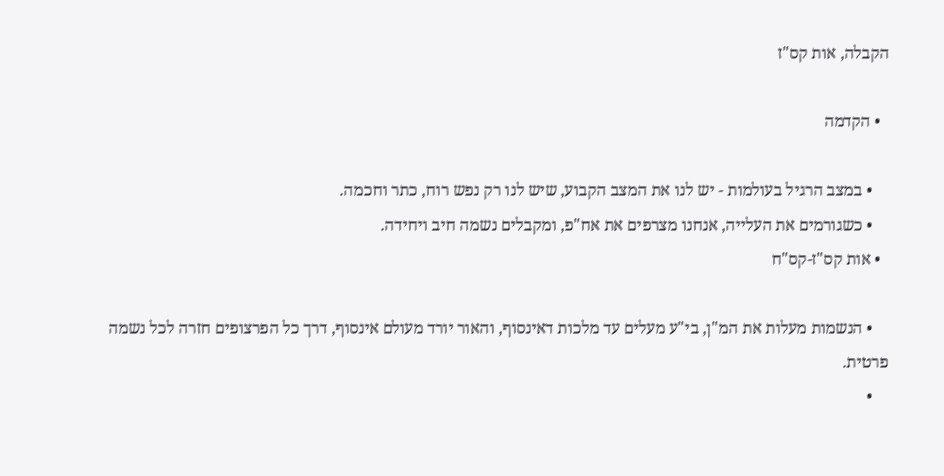הקבלה, אות קס"ז

  • הקדמה

    • במצב הרגיל בעולמות - יש לנו את המצב הקבוע, שיש לנו רק נפש רוח, כתר וחכמה.
    • כשגורמים את העלייה, אנחנו מצרפים את אח"פ, ומקבלים נשמה חיב ויחידה.
  • אות קס"ז-קס"ח

    • הנשמות מעלות את המ"ן, בי"ע מעלים עד מלכות דאינסוף, והאור יורד מעולם אינסוף, דרך כל הפרצופים חזרה לכל נשמה פרטית.
    •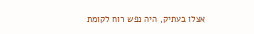אצלו בעתיק, היה נפש רוח לקומת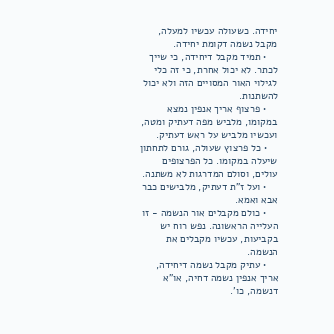יחידה. כשעולה עכשיו למעלה, מקבל נשמה דקומת יחידה.
    • תמיד מקבל דיחידה, כי שייך לכתר. לא יכול אחרת, כי זה כלי לגילוי האור המסויים הזה ולא יכול להשתנות.
    • פרצוף אריך אנפין נמצא במקומו, מלביש מפה דעתיק ומטה, ועכשיו מלביש על ראש דעתיק.
    • כל פרצוץ שעולה, גורם לתחתון שיעלה במקומו. כל הפרצופים עולים, וסולם המדרגות לא משתנה.
    • ועל ז"ת דעתיק, מלבישים כבר אבא ואמא.
    • כולם מקבלים אור הנשמה - זו העלייה הראשונה. נפש רוח יש בקביעות, עכשיו מקבלים את הנשמה.
    • עתיק מקבל נשמה דיחידה, אריך אנפין נשמה דחיה, או"א דנשמה, כו'.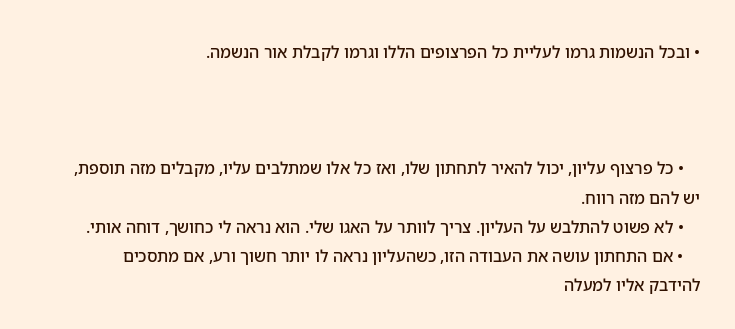• ובכל הנשמות גרמו לעליית כל הפרצופים הללו וגרמו לקבלת אור הנשמה.



    • כל פרצוף עליון, יכול להאיר לתחתון שלו, ואז כל אלו שמתלבים עליו, מקבלים מזה תוספת, יש להם מזה רווח.
    • לא פשוט להתלבש על העליון. צריך לוותר על האגו שלי. הוא נראה לי כחושך, דוחה אותי.
    • אם התחתון עושה את העבודה הזו, כשהעליון נראה לו יותר חשוך ורע, אם מתסכים להידבק אליו למעלה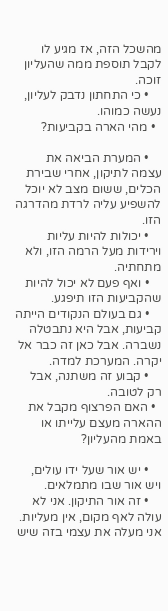מהשכל הזה, אז מגיע לו לקבל תוספת ממה שהעליון זוכה.
    • כי התחתון נדבק לעליון, נעשה כמוהו.
  • מהי הארה בקביעות?

    • המערת הביאה את עצמה לתיקון, אחרי שבירת הכלים, ששום מצב לא יוכל להשפיע עליה לרדת מהדרגה הזו.
    • יכולות להיות עליות וירידות מעל הרמה הזו, ולא מתחתיה.
    • ואף פעם לא יכול להיות שהקביעות הזו תיפגע.
    • גם בעולם הנקודים הייתה קביעות, אבל היא נתבטלה נשברה. אבל כאן זה כבר אל יקרה. המערכת למדה.
    • קבוע זה משתנה, אבל רק לטובה.
  • האם הפרצוף מקבל את ההארה מעצם עלייתו או באמת מהעליון?

    • יש אור שעל ידו עולים, ויש אור שבו מתמלאים.
    • זה אור התיקון. אני לא עולה לאף מקום, אין מעליות. אני מעלה את עצמי בזה שיש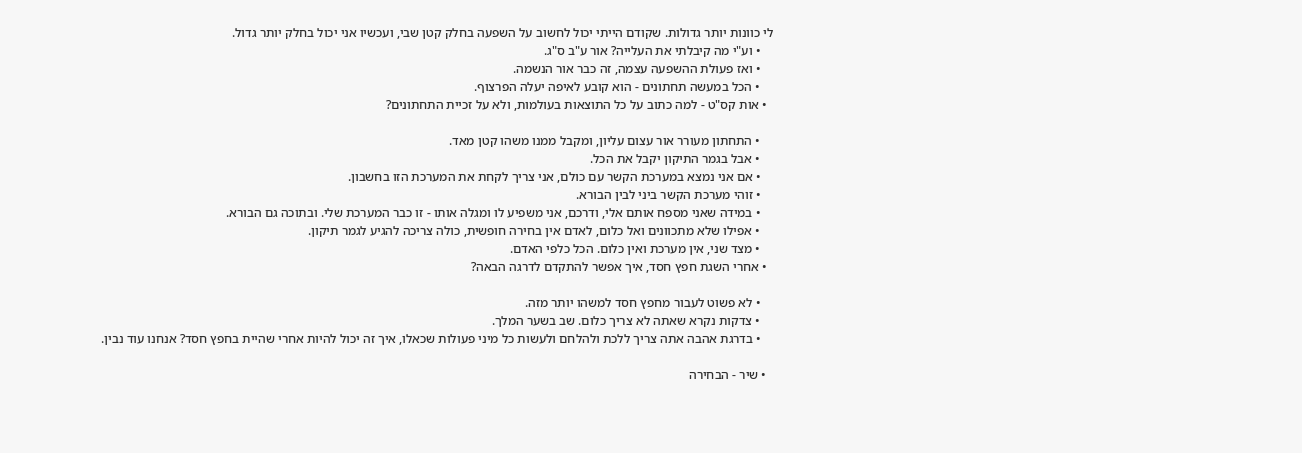לי כוונות יותר גדולות. שקודם הייתי יכול לחשוב על השפעה בחלק קטן שבי, ועכשיו אני יכול בחלק יותר גדול.
    • וע"י מה קיבלתי את העלייה? אור ע"ב ס"ג.
    • ואז פעולת ההשפעה עצמה, זה כבר אור הנשמה.
    • הכל במעשה תחתונים - הוא קובע לאיפה יעלה הפרצוף.
  • אות קס"ט - למה כתוב על כל התוצאות בעולמות, ולא על זכיית התחתונים?

    • התחתון מעורר אור עצום עליון, ומקבל ממנו משהו קטן מאד.
    • אבל בגמר התיקון יקבל את הכל.
    • אם אני נמצא במערכת הקשר עם כולם, אני צריך לקחת את המערכת הזו בחשבון.
    • זוהי מערכת הקשר ביני לבין הבורא.
    • במידה שאני מספח אותם אלי, ודרכם, אני משפיע לו ומגלה אותו - זו כבר המערכת שלי. ובתוכה גם הבורא.
    • אפילו שלא מתכוונים ואל כלום, לאדם אין בחירה חופשית, כולה צריכה להגיע לגמר תיקון.
    • מצד שני, אין מערכת ואין כלום. הכל כלפי האדם.
  • אחרי השגת חפץ חסד, איך אפשר להתקדם לדרגה הבאה?

    • לא פשוט לעבור מחפץ חסד למשהו יותר מזה.
    • צדקות נקרא שאתה לא צריך כלום. שב בשער המלך.
    • בדרגת אהבה אתה צריך ללכת ולהלחם ולעשות כל מיני פעולות שכאלו, איך זה יכול להיות אחרי שהיית בחפץ חסד? אנחנו עוד נבין.

  • שיר - הבחירה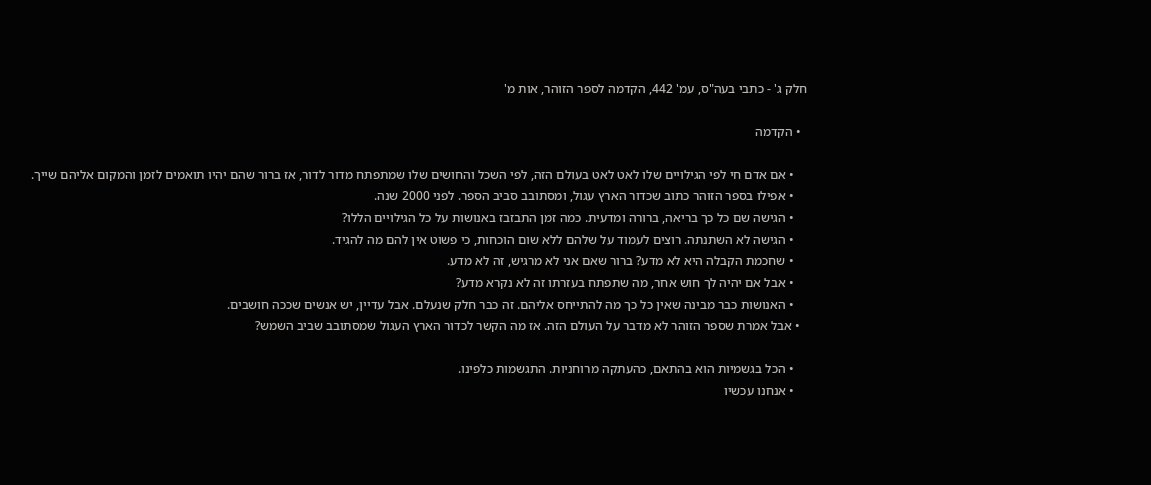חלק ג' - כתבי בעה"ס, עמ' 442, הקדמה לספר הזוהר, אות מ'

  • הקדמה

    • אם אדם חי לפי הגילויים שלו לאט לאט בעולם הזה, לפי השכל והחושים שלו שמתפתח מדור לדור, אז ברור שהם יהיו תואמים לזמן והמקום אליהם שייך.
    • אפילו בספר הזוהר כתוב שכדור הארץ עגול, ומסתובב סביב הספר. לפני 2000 שנה.
    • הגישה שם כל כך בריאה, ברורה ומדעית. כמה זמן התבזבז באנושות על כל הגילויים הללו?
    • הגישה לא השתנתה. רוצים לעמוד על שלהם ללא שום הוכחות, כי פשוט אין להם מה להגיד.
    • שחכמת הקבלה היא לא מדע? ברור שאם אני לא מרגיש, זה לא מדע.
    • אבל אם יהיה לך חוש אחר, מה שתפתח בעזרתו זה לא נקרא מדע?
    • האנושות כבר מבינה שאין כל כך מה להתייחס אליהם. זה כבר חלק שנעלם. אבל עדיין, יש אנשים שככה חושבים.
  • אבל אמרת שספר הזוהר לא מדבר על העולם הזה. אז מה הקשר לכדור הארץ העגול שמסתובב שביב השמש?

    • הכל בגשמיות הוא בהתאם, כהעתקה מרוחניות. התגשמות כלפינו.
    • אנחנו עכשיו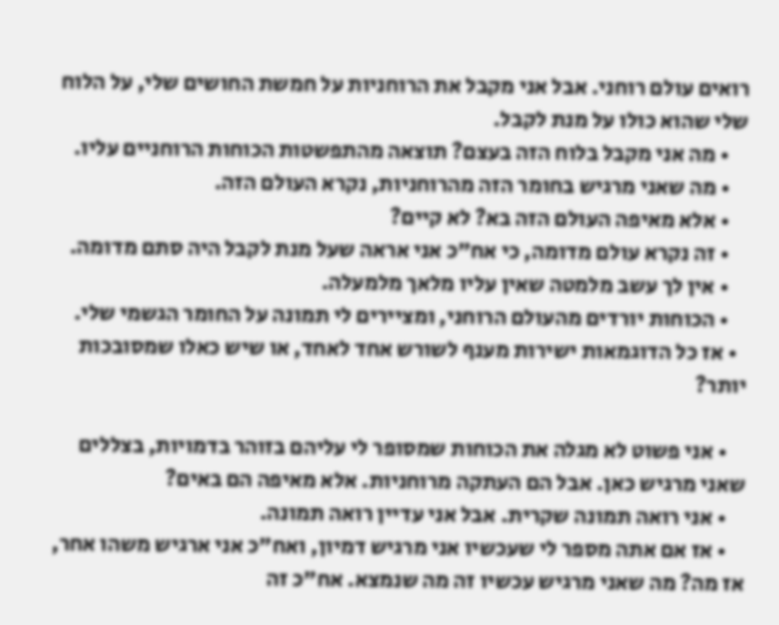רואים עולם רוחני. אבל אני מקבל את הרוחניות על חמשת החושים שלי, על הלוח שלי שהוא כולו על מנת לקבל.
    • מה אני מקבל בלוח הזה בעצם? תוצאה מהתפשטות הכוחות הרוחניים עליו.
    • מה שאני מרגיש בחומר הזה מהרוחניות, נקרא העולם הזה.
    • אלא מאיפה העולם הזה בא? לא קיים?
    • זה נקרא עולם מדומה, כי אח"כ אני אראה שעל מנת לקבל היה סתם מדומה.
    • אין לך עשב מלמטה שאין עליו מלאך מלמעלה.
    • הכוחות יורדים מהעולם הרוחני, ומציירים לי תמונה על החומר הגשמי שלי.
  • אז כל הדוגמאות ישירות מענף לשורש אחד לאחד, או שיש כאלו שמסובכות יותר?

    • אני פשוט לא מגלה את הכוחות שמסופר לי עליהם בזוהר בדמויות, בצללים שאני מרגיש כאן. אבל הם העתקה מרוחניות. אלא מאיפה הם באים?
    • אני רואה תמונה שקרית. אבל אני עדיין רואה תמונה.
    • אז אם אתה מספר לי שעכשיו אני מרגיש דמיון, ואח"כ אני ארגיש משהו אחר, אז מה? מה שאני מרגיש עכשיו זה מה שנמצא. אח"כ זה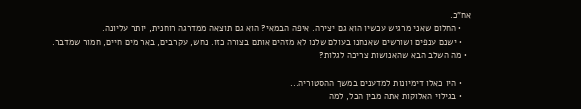אח"כ.
    • החלום שאני מרגיש עכשיו הוא גם יצירה. איפה הבמאי? הוא גם תוצאה ממדרגה רוחנית, יותר עליונה.
    • ישנם ענפים ושורשים שאנחנו בעולם שלנו לא מזהים אותם בצורה כזו. נחש, עקרבים, באר מים חיים, חמור שמדבר.
  • מה השלב הבא שהאנושות צריכה לגלות?

    • היו כאלו דימיונות למדענים במשך ההסטוריה...
    • בגילוי האלוקות אתה מבין הכל, למה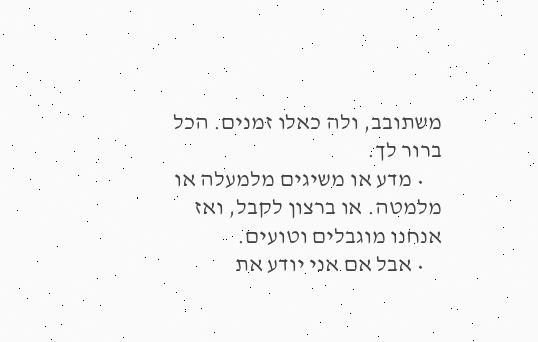משתובב, ולה כאלו זמנים. הכל ברור לך.
    • מדע או משיגים מלמעלה או מלמטה. או ברצון לקבל, ואז אנחנו מוגבלים וטועים.
    • אבל אם אני יודע את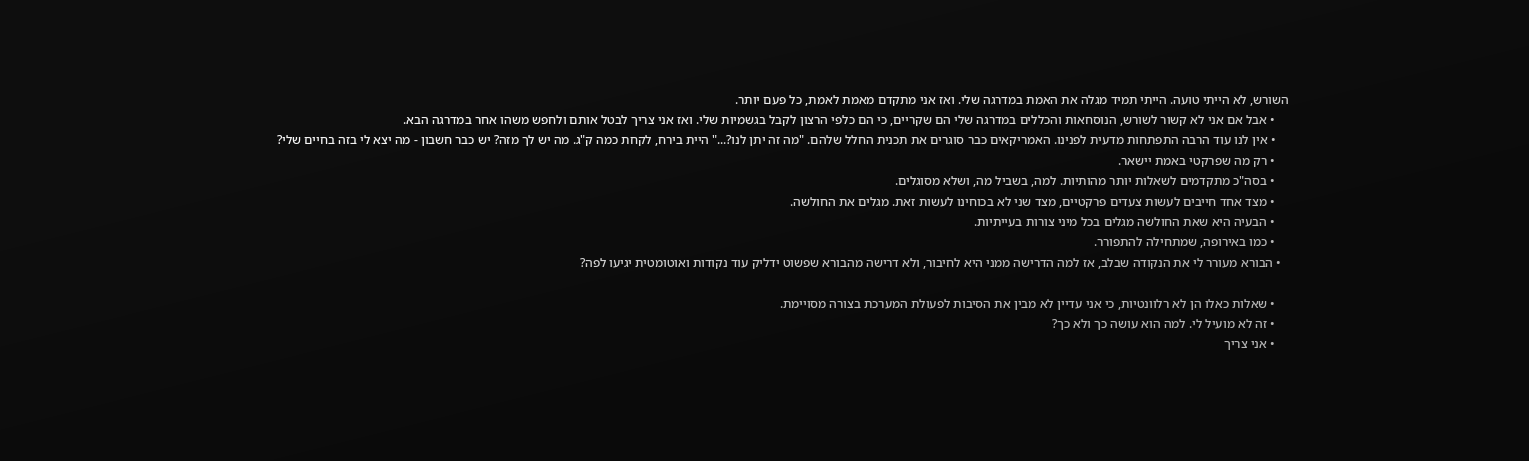השורש, לא הייתי טועה. הייתי תמיד מגלה את האמת במדרגה שלי. ואז אני מתקדם מאמת לאמת, כל פעם יותר.
    • אבל אם אני לא קשור לשורש, הנוסחאות והכללים במדרגה שלי הם שקריים, כי הם כלפי הרצון לקבל בגשמיות שלי. ואז אני צריך לבטל אותם ולחפש משהו אחר במדרגה הבא.
    • אין לנו עוד הרבה התפתחות מדעית לפנינו. האמריקאים כבר סוגרים את תכנית החלל שלהם. "מה זה יתן לנו?..." היית בירח, לקחת כמה ק"ג. מה יש לך מזה? יש כבר חשבון - מה יצא לי בזה בחיים שלי?
    • רק מה שפרקטי באמת יישאר.
    • בסה"כ מתקדמים לשאלות יותר מהותיות. למה, בשביל מה, ושלא מסוגלים.
    • מצד אחד חייבים לעשות צעדים פרקטיים, מצד שני לא בכוחינו לעשות זאת. מגלים את החולשה.
    • הבעיה היא שאת החולשה מגלים בכל מיני צורות בעייתיות.
    • כמו באירופה, שמתחילה להתפורר.
  • הבורא מעורר לי את הנקודה שבלב, אז למה הדרישה ממני היא לחיבור, ולא דרישה מהבורא שפשוט ידליק עוד נקודות ואוטומטית יגיעו לפה?

    • שאלות כאלו הן לא רלוונטיות, כי אני עדיין לא מבין את הסיבות לפעולת המערכת בצורה מסויימת.
    • זה לא מועיל לי. למה הוא עושה כך ולא כך?
    • אני צריך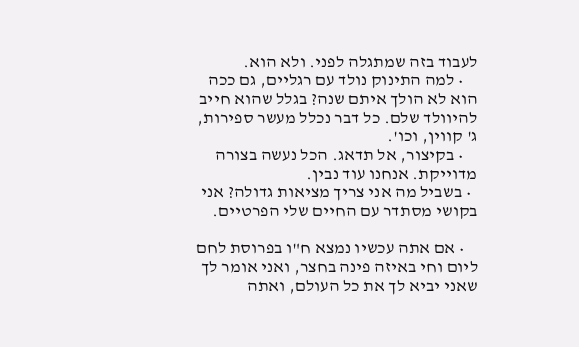לעבוד בזה שמתגלה לפני. ולא הוא.
    • למה התינוק נולד עם רגליים, גם ככה הוא לא הולך איתם שנה? בגלל שהוא חייב להיוולד שלם. כל דבר נכלל מעשר ספירות, ג' קווין, וכו'.
    • בקיצור, אל תדאג. הכל נעשה בצורה מדוייקת. אנחנו עוד נבין.
  • בשביל מה אני צריך מציאות גדולה? אני בקושי מסתדר עם החיים שלי הפרטיים.

    • אם אתה עכשיו נמצא ח"ו בפרוסת לחם ליום וחי באיזה פינה בחצר, ואני אומר לך שאני יביא לך את כל העולם, ואתה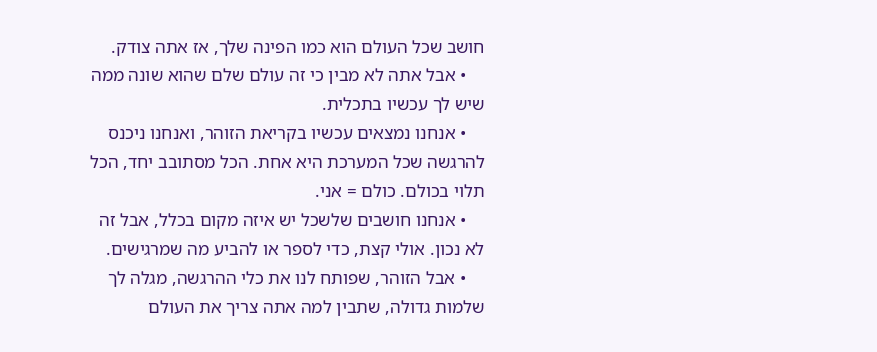חושב שכל העולם הוא כמו הפינה שלך, אז אתה צודק.
    • אבל אתה לא מבין כי זה עולם שלם שהוא שונה ממה שיש לך עכשיו בתכלית.
    • אנחנו נמצאים עכשיו בקריאת הזוהר, ואנחנו ניכנס להרגשה שכל המערכת היא אחת. הכל מסתובב יחד, הכל תלוי בכולם. כולם = אני.
    • אנחנו חושבים שלשכל יש איזה מקום בכלל, אבל זה לא נכון. אולי קצת, כדי לספר או להביע מה שמרגישים.
    • אבל הזוהר, שפותח לנו את כלי ההרגשה, מגלה לך שלמות גדולה, שתבין למה אתה צריך את העולם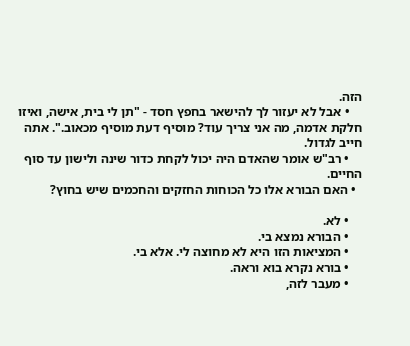הזה.
    • אבל לא יעזור לך להישאר בחפץ חסד - "תן לי בית, אישה, ואיזו חלקת אדמה, מה אני צריך עוד? מוסיף דעת מוסיף מכאוב.". אתה חייב לגדול.
    • רב"ש אומר שהאדם היה יכול לקחת כדור שינה ולישון עד סוף החיים.
  • האם הבורא אלו כל הכוחות החזקים והחכמים שיש בחוץ?

    • לא.
    • הבורא נמצא בי.
    • המציאות הזו היא לא מחוצה לי. אלא בי.
    • בורא נקרא בוא וראה.
    • מעבר לזה,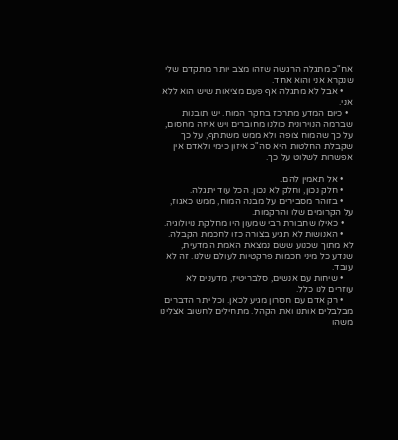אח"כ מתגלה הרגשה שזהו מצב יותר מתקדם שלי שנקרא אני והוא אחד.
    • אבל לא מתגלה אף פעם מציאות שיש הוא ללא אני.
  • כיום המדע מתרכז בחקר המוח. יש תובנות שברמה הנוירונית כולנו מחוברים ויש איזה מחסום, על כך שהמוח צופה ולא ממש משתתף, על כך שקבלת החלטות היא סה"כ איזון כימי ולאדם אין אפשרות לשלוט על כך.

    • אל תאמין להם.
    • חלק נכון, וחלק לא נכון. הכל עוד יתגלה.
    • בזוהר מסבירים על מבנה המוח, ממש כאגוז, על הקרומים שלו והרקמות.
    • כאילו שחבורת רבי שמעון היו מחלקת נויולוגיה.
    • האנושות לא תגיע בצורה כזו לחכמת הקבלה. לא מתוך שכנוע ששם נמצאת האמת המדעית, שנדע כל מיני חכמות פרקטיות לעולם שלנו. זה לא עובד.
    • שיחות עם אנשים, סלבריטיז, מדענים לא עוזרים לנו כלל.
    • רק אדם עם חסרון מגיע לכאן. וכל יתר הדברים מבלבלים אותנו ואת הקהל. מתחילים לחשוב אצלינו משהו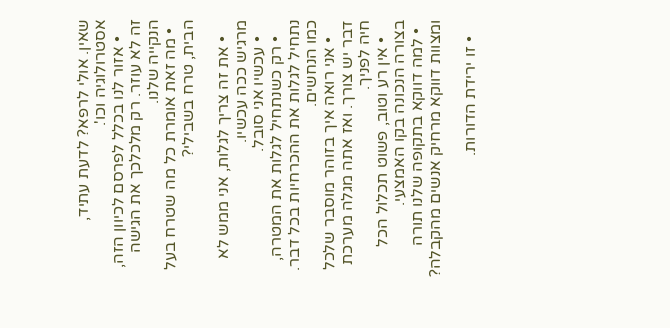שאין. אולי לרפא? לדעת עתיד, אסטרולוגיה וכו'.
    • אזור לנו בכלל לפרסם לכיוון הזה, זה לא עוזר. רק מלכלכך את הגישה הנקייה שלנו.
  • מה זאת אומרת כל מה שטרח בעל הבית, טרח בשבילי?

    • את זה צריך לגלות, אני ממש לא מרגיש ככה עכשיו.
    • עכשיו אני סובל.
    • רק כשנתחיל לגלות את המטרה, נתחיל לגלות את ההכרחיות בכל דבר. כמו הנחשים.
    • אני רואה איך בזוהר מוסבר שלכל דבר יש צורך. ואז אתה מגלה מערכת חיה לפניך.
    • אין רע וטוב, פשוט תכלול הכל בצורה הנכונה בקו האמצעי.
  • למה דווקא בתקופה שלנו תורה ומצוות דווקא מרחיק אנשים מהקבלה?

    • זו ירידת הדורות.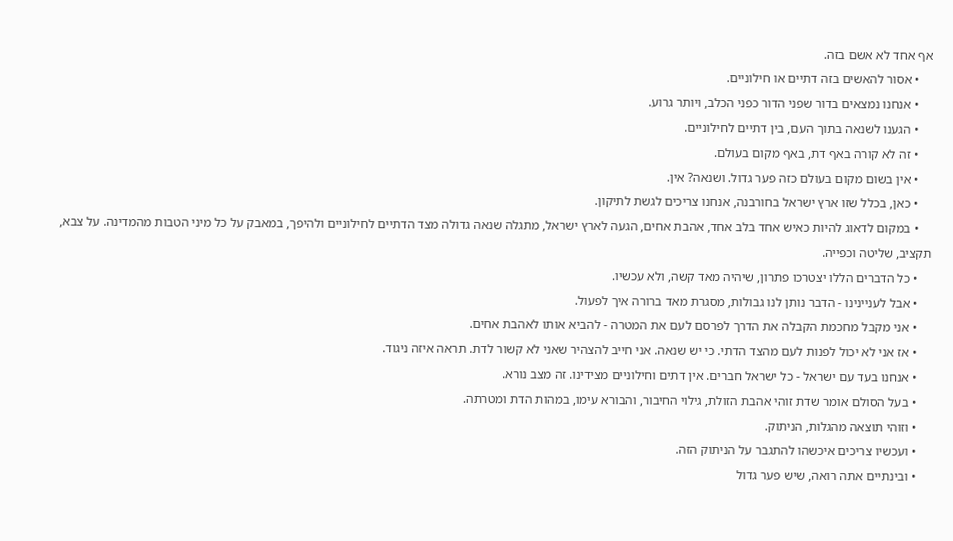אף אחד לא אשם בזה.
    • אסור להאשים בזה דתיים או חילוניים.
    • אנחנו נמצאים בדור שפני הדור כפני הכלב, ויותר גרוע.
    • הגענו לשנאה בתוך העם, בין דתיים לחילוניים.
    • זה לא קורה באף דת, באף מקום בעולם.
    • אין בשום מקום בעולם כזה פער גדול. ושנאה? אין.
    • כאן, בכלל שזו ארץ ישראל בחורבנה, אנחנו צריכים לגשת לתיקון.
    • במקום לדאוג להיות כאיש אחד בלב אחד, אהבת אחים, הגעה לארץ ישראל, מתגלה שנאה גדולה מצד הדתיים לחילוניים ולהיפך, במאבק על כל מיני הטבות מהמדינה. על צבא, תקציב, שליטה וכפייה.
    • כל הדברים הללו יצטרכו פתרון, שיהיה מאד קשה, ולא עכשיו.
    • אבל לעניינינו - הדבר נותן לנו גבולות, מסגרת מאד ברורה איך לפעול.
    • אני מקבל מחכמת הקבלה את הדרך לפרסם לעם את המטרה - להביא אותו לאהבת אחים.
    • אז אני לא יכול לפנות לעם מהצד הדתי. כי יש שנאה. אני חייב להצהיר שאני לא קשור לדת. תראה איזה ניגוד.
    • אנחנו בעד עם ישראל - כל ישראל חברים. אין דתים וחילוניים מצידינו. זה מצב נורא.
    • בעל הסולם אומר שדת זוהי אהבת הזולת, גילוי החיבור, והבורא עימו, במהות הדת ומטרתה.
    • וזוהי תוצאה מהגלות, הניתוק.
    • ועכשיו צריכים איכשהו להתגבר על הניתוק הזה.
    • ובינתיים אתה רואה, שיש פער גדול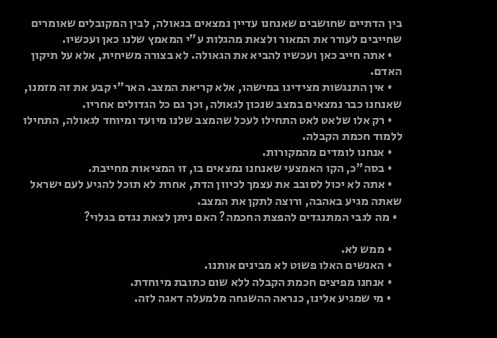בין הדתיים שחושבים שאנחנו עדיין נמצאים בגאולה, לבין המקובלים שאומרים שחייבים לעורר את המאור ולצאת מהגלות ע"י המאמץ שלנו כאן ועכשיו.
    • אתה חייב כאן ועכשיו להביא את הגאולה. לא בצורה משיחית, אלא על תיקון האדם.
    • אין התנגשות מצידינו במישהו, אלא קריאת המצב. האר"י קבע את זה מזמנו, שאנחנו כבר נמצאים במצב שנכון לגאולה, וכך גם כל הגדולים אחריו.
    • רק אלו שלאט לאט התחילו לעכל שהמצב שלנו מיועד ומיוחד לגאולה, התחילו ללמוד חכמת הקבלה.
    • אנחנו לומדים מהמקורות.
    • בסה"כ, הקו האמצעי שאנחנו נמצאים בו, זו המציאות מחייבת.
    • אתה לא יכול לסובב את עצמך לכיוון הדת, אחרת לא תוכל להגיע לעם ישראל שאתה מגיע באהבה, ורוצה לתקן את המצב.
  • מה לגבי המתנגדים להפצת החכמה? האם ניתן לצאת נגדם בגלוי?

    • ממש לא.
    • האנשים האלו פשוט לא מבינים אותנו.
    • אנחנו מפיצים חכמת הקבלה ללא שום כתובת מיוחדת.
    • מי שמגיע אלינו, כנראה ההשגחה מלמעלה דאגה לזה.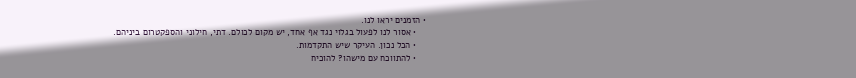• הזמנים יראו לנו.
    • אסור לנו לפעול בגלוי נגד אף אחד, יש מקום לכולם. דתי, חילוני והספקטרום ביניהם.
    • הכל נכון. העיקר שיש התקדמות.
    • להתווכח עם מישהו? להוכיח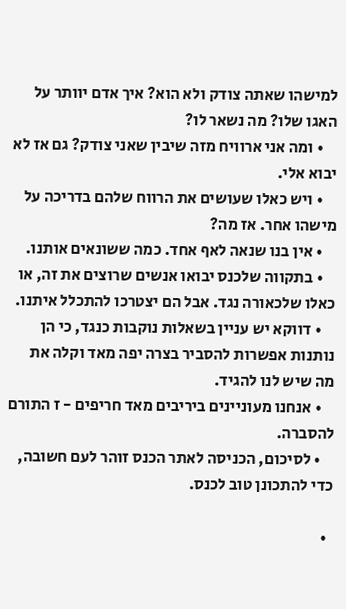למישהו שאתה צודק ולא הוא? איך אדם יוותר על האגו שלו? מה נשאר לו?
    • ומה אני ארוויח מזה שיבין שאני צודק? גם אז לא יבוא אלי.
    • ויש כאלו שעושים את הרווח שלהם בדריכה על מישהו אחר. אז מה?
    • אין בנו שנאה לאף אחד. כמה ששונאים אותנו.
    • בתקווה שלכנס יבואו אנשים שרוצים את זה, או כאלו שלכאורה נגד. אבל הם יצטרכו להתכלל איתנו.
    • דווקא יש עניין בשאלות נוקבות כנגד, כי הן נותנות אפשרות להסביר בצרה יפה מאד וקלה את מה שיש לנו להגיד.
    • אנחנו מעוניינים ביריבים מאד חריפים - ז התורם להסברה.
    • לסיכום, הכניסה לאתר הכנס זוהר לעם חשובה, כדי להתכונן טוב לכנס.

  •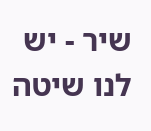שיר - יש לנו שיטה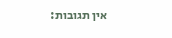אין תגובות: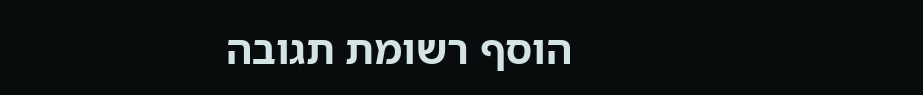הוסף רשומת תגובה